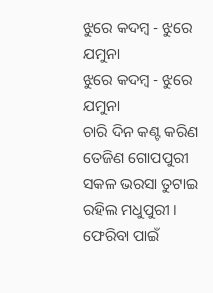ଝୁରେ କଦମ୍ବ - ଝୁରେ ଯମୁନା
ଝୁରେ କଦମ୍ବ - ଝୁରେ ଯମୁନା
ଚାରି ଦିନ କଣ୍ଟ କରିଣ
ତେଜିଣ ଗୋପପୁରୀ
ସକଳ ଭରସା ତୁଟାଇ
ରହିଲ ମଧୁପୁରୀ ।
ଫେରିବା ପାଇଁ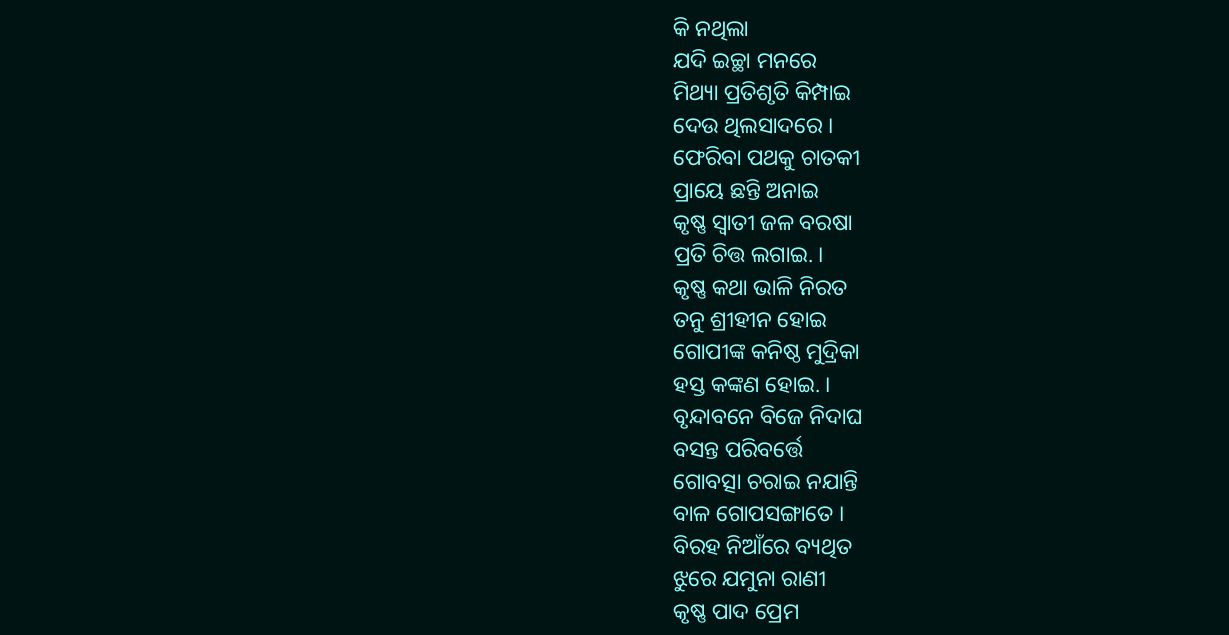କି ନଥିଲା
ଯଦି ଇଚ୍ଛା ମନରେ
ମିଥ୍ୟା ପ୍ରତିଶୃତି କିମ୍ପାଇ
ଦେଉ ଥିଲସାଦରେ ।
ଫେରିବା ପଥକୁ ଚାତକୀ
ପ୍ରାୟେ ଛନ୍ତି ଅନାଇ
କୃଷ୍ଣ ସ୍ଵାତୀ ଜଳ ବରଷା
ପ୍ରତି ଚିତ୍ତ ଲଗାଇ. ।
କୃଷ୍ଣ କଥା ଭାଳି ନିରତ
ତନୁ ଶ୍ରୀହୀନ ହୋଇ
ଗୋପୀଙ୍କ କନିଷ୍ଠ ମୁଦ୍ରିକା
ହସ୍ତ କଙ୍କଣ ହୋଇ. ।
ବୃନ୍ଦାବନେ ବିଜେ ନିଦାଘ
ବସନ୍ତ ପରିବର୍ତ୍ତେ
ଗୋବତ୍ସା ଚରାଇ ନଯାନ୍ତି
ବାଳ ଗୋପସଙ୍ଗାତେ ।
ବିରହ ନିଆଁରେ ବ୍ୟଥିତ
ଝୁରେ ଯମୁନା ରାଣୀ
କୃଷ୍ଣ ପାଦ ପ୍ରେମ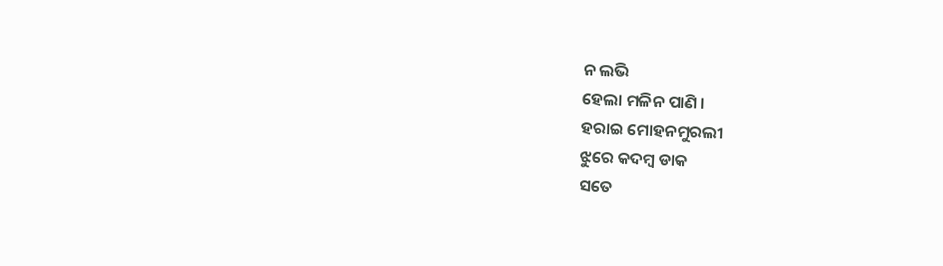ନ ଲଭି
ହେଲା ମଳିନ ପାଣି ।
ହରାଇ ମୋହନମୁରଲୀ
ଝୁରେ କଦମ୍ବ ଡାକ
ସତେ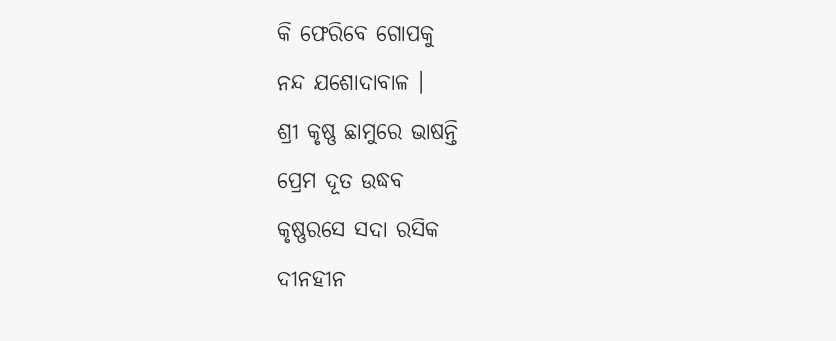କି ଫେରିବେ ଗୋପକୁ
ନନ୍ଦ ଯଶୋଦାବାଳ ।
ଶ୍ରୀ କୃଷ୍ଣ ଛାମୁରେ ଭାଷନ୍ତି
ପ୍ରେମ ଦୂତ ଉଦ୍ଧବ
କୃଷ୍ଣରସେ ସଦା ରସିକ
ଦୀନହୀନ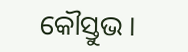କୌସ୍ତୁଭ ।